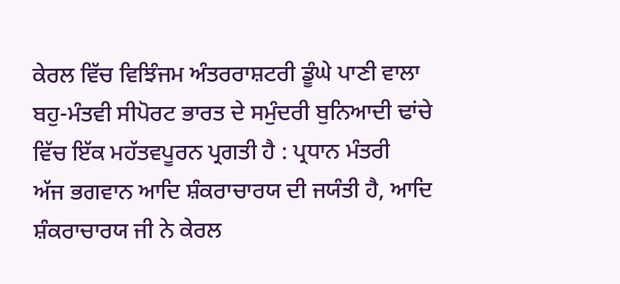ਕੇਰਲ ਵਿੱਚ ਵਿਝਿੰਜਮ ਅੰਤਰਰਾਸ਼ਟਰੀ ਡੂੰਘੇ ਪਾਣੀ ਵਾਲਾ ਬਹੁ-ਮੰਤਵੀ ਸੀਪੋਰਟ ਭਾਰਤ ਦੇ ਸਮੁੰਦਰੀ ਬੁਨਿਆਦੀ ਢਾਂਚੇ ਵਿੱਚ ਇੱਕ ਮਹੱਤਵਪੂਰਨ ਪ੍ਰਗਤੀ ਹੈ : ਪ੍ਰਧਾਨ ਮੰਤਰੀ
ਅੱਜ ਭਗਵਾਨ ਆਦਿ ਸ਼ੰਕਰਾਚਾਰਯ ਦੀ ਜਯੰਤੀ ਹੈ, ਆਦਿ ਸ਼ੰਕਰਾਚਾਰਯ ਜੀ ਨੇ ਕੇਰਲ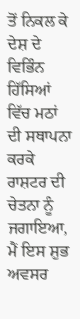ਤੋਂ ਨਿਕਲ ਕੇ ਦੇਸ਼ ਦੇ ਵਿਭਿੰਨ ਹਿੱਸਿਆਂ ਵਿੱਚ ਮਠਾਂ ਦੀ ਸਥਾਪਨਾ ਕਰਕੇ ਰਾਸ਼ਟਰ ਦੀ ਚੇਤਨਾ ਨੂੰ ਜਗਾਇਆ, ਮੈਂ ਇਸ ਸ਼ੁਭ ਅਵਸਰ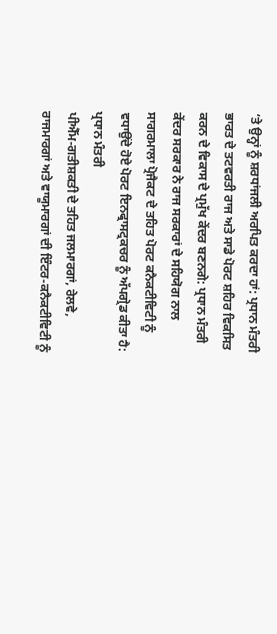‘ਤੇ ਉਨ੍ਹਾਂ ਨੂੰ ਸ਼ਰਧਾਂਜਲੀ ਅਰਪਿਤ ਕਰਦਾ ਹਾਂ: ਪ੍ਰਧਾਨ ਮੰਤਰੀ
ਭਾਰਤ ਦੇ ਤਟਵਰਤੀ ਰਾਜ ਅਤੇ ਸਾਡੇ ਪੋਰਟ ਸ਼ਹਿਰ ਵਿਕਸਿਤ ਕਰਨ ਦੇ ਵਿਕਾਸ ਦੇ ਪ੍ਰਮੁੱਖ ਕੇਂਦਰ ਬਣਨਗੇ: ਪ੍ਰਧਾਨ ਮੰਤਰੀ
ਕੇਂਦਰ ਸਰਕਾਰ ਨੇ ਰਾਜ ਸਰਕਾਰਾਂ ਦੇ ਸਹਿਯੋਗ ਨਾਲ ਸਾਗਰਮਾਲਾ ਪ੍ਰੋਜੈਕਟ ਦੇ ਤਹਿਤ ਪੋਰਟ ਕਨੈਕਟੀਵਿਟੀ ਨੂੰ ਵਧਾਉਂਦੇ ਹੋਏ ਪੋਰਟ ਇਨਫ੍ਰਾਸਟ੍ਰਕਚਰ ਨੂੰ ਅੱਪਗ੍ਰੇਡ ਕੀਤਾ ਹੈ: ਪ੍ਰਧਾਨ ਮੰਤਰੀ
ਪੀਐੱਮ-ਗਤੀਸ਼ਕਤੀ ਦੇ ਤਹਿਤ ਜਲਮਾਰਗਾਂ, ਰੇਲਵੇ, ਰਾਜਮਾਰਗਾਂ ਅਤੇ ਵਾਯੂਮਾਰਗਾਂ ਦੀ ਇੰਟਰ-ਕਨੈਕਟੀਵਿਟੀ ਨੂੰ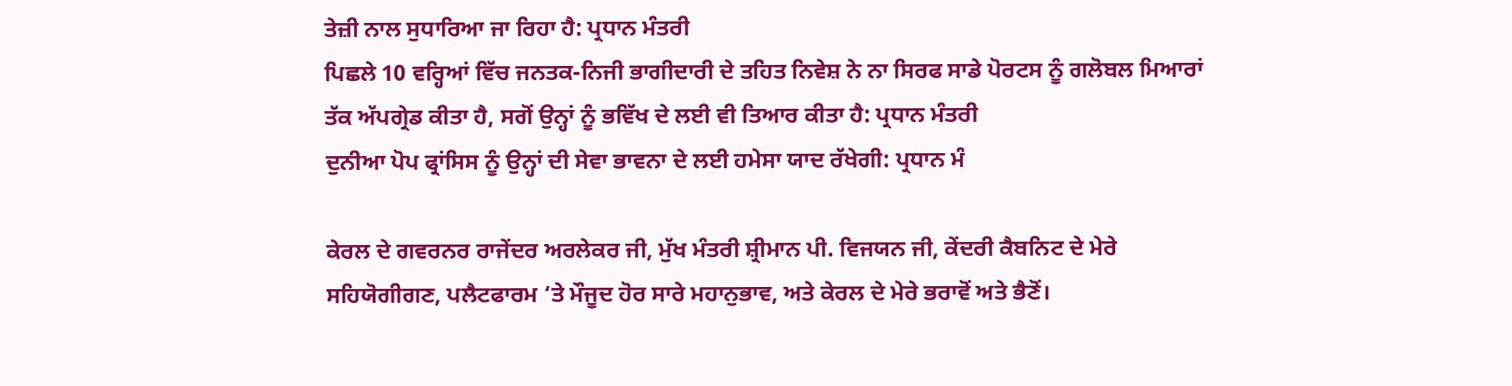ਤੇਜ਼ੀ ਨਾਲ ਸੁਧਾਰਿਆ ਜਾ ਰਿਹਾ ਹੈ: ਪ੍ਰਧਾਨ ਮੰਤਰੀ
ਪਿਛਲੇ 10 ਵਰ੍ਹਿਆਂ ਵਿੱਚ ਜਨਤਕ-ਨਿਜੀ ਭਾਗੀਦਾਰੀ ਦੇ ਤਹਿਤ ਨਿਵੇਸ਼ ਨੇ ਨਾ ਸਿਰਫ ਸਾਡੇ ਪੋਰਟਸ ਨੂੰ ਗਲੋਬਲ ਮਿਆਰਾਂ ਤੱਕ ਅੱਪਗ੍ਰੇਡ ਕੀਤਾ ਹੈ, ਸਗੋਂ ਉਨ੍ਹਾਂ ਨੂੰ ਭਵਿੱਖ ਦੇ ਲਈ ਵੀ ਤਿਆਰ ਕੀਤਾ ਹੈ: ਪ੍ਰਧਾਨ ਮੰਤਰੀ
ਦੁਨੀਆ ਪੋਪ ਫ੍ਰਾਂਸਿਸ ਨੂੰ ਉਨ੍ਹਾਂ ਦੀ ਸੇਵਾ ਭਾਵਨਾ ਦੇ ਲਈ ਹਮੇਸਾ ਯਾਦ ਰੱਖੇਗੀ: ਪ੍ਰਧਾਨ ਮੰ

ਕੇਰਲ ਦੇ ਗਵਰਨਰ ਰਾਜੇਂਦਰ ਅਰਲੇਕਰ ਜੀ, ਮੁੱਖ ਮੰਤਰੀ ਸ਼੍ਰੀਮਾਨ ਪੀ. ਵਿਜਯਨ ਜੀ, ਕੇਂਦਰੀ ਕੈਬਨਿਟ ਦੇ ਮੇਰੇ ਸਹਿਯੋਗੀਗਣ, ਪਲੈਟਫਾਰਮ ‘ਤੇ ਮੌਜੂਦ ਹੋਰ ਸਾਰੇ ਮਹਾਨੁਭਾਵ, ਅਤੇ ਕੇਰਲ ਦੇ ਮੇਰੇ ਭਰਾਵੋਂ ਅਤੇ ਭੈਣੋਂ।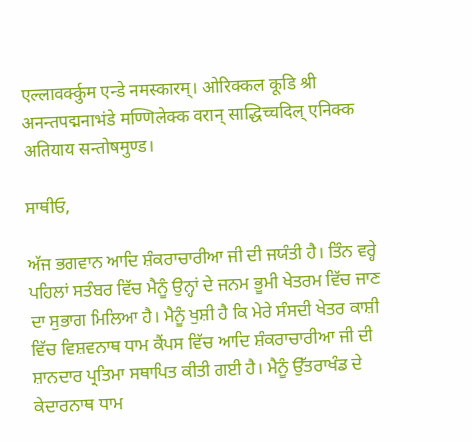एल्लावर्क्कुम एन्डे नमस्कारम्। ओरिक्कल कूडि श्री अनन्तपद्मनाभंडे मण्णिलेक्क वरान् साद्धिच्चदिल् एनिक्क अतियाय सन्तोषमुण्ड।

ਸਾਥੀਓ,

ਅੱਜ ਭਗਵਾਨ ਆਦਿ ਸ਼ੰਕਰਾਚਾਰੀਆ ਜੀ ਦੀ ਜਯੰਤੀ ਹੈ। ਤਿੰਨ ਵਰ੍ਹੇ ਪਹਿਲਾਂ ਸਤੰਬਰ ਵਿੱਚ ਮੈਨੂੰ ਉਨ੍ਹਾਂ ਦੇ ਜਨਮ ਭੂਮੀ ਖੇਤਰਮ ਵਿੱਚ ਜਾਣ ਦਾ ਸੁਭਾਗ ਮਿਲਿਆ ਹੈ। ਮੈਨੂੰ ਖੁਸ਼ੀ ਹੈ ਕਿ ਮੇਰੇ ਸੰਸਦੀ ਖੇਤਰ ਕਾਸ਼ੀ ਵਿੱਚ ਵਿਸ਼ਵਨਾਥ ਧਾਮ ਕੈਂਪਸ ਵਿੱਚ ਆਦਿ ਸ਼ੰਕਰਾਚਾਰੀਆ ਜੀ ਦੀ ਸ਼ਾਨਦਾਰ ਪ੍ਰਤਿਮਾ ਸਥਾਪਿਤ ਕੀਤੀ ਗਈ ਹੈ। ਮੈਨੂੰ ਉੱਤਰਾਖੰਡ ਦੇ ਕੇਦਾਰਨਾਥ ਧਾਮ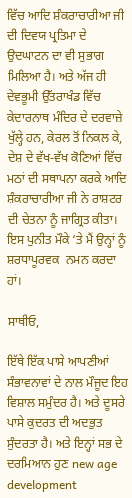ਵਿੱਚ ਆਦਿ ਸ਼ੰਕਰਾਚਾਰੀਆ ਜੀ ਦੀ ਦਿਵਯ ਪ੍ਰਤਿਮਾ ਦੇ ਉਦਘਾਟਨ ਦਾ ਵੀ ਸੁਭਾਗ ਮਿਲਿਆ ਹੈ। ਅਤੇ ਅੱਜ ਹੀ ਦੇਵਭੂਮੀ ਉੱਤਰਾਖੰਡ ਵਿੱਚ ਕੇਦਾਰਨਾਥ ਮੰਦਿਰ ਦੇ ਦਰਵਾਜ਼ੇ ਖੁੱਲ੍ਹੇ ਹਨ, ਕੇਰਲ ਤੋਂ ਨਿਕਲ ਕੇ, ਦੇਸ਼ ਦੇ ਵੱਖ-ਵੱਖ ਕੋਣਿਆਂ ਵਿੱਚ ਮਠਾਂ ਦੀ ਸਥਾਪਨਾ ਕਰਕੇ ਆਦਿ ਸ਼ੰਕਰਾਚਾਰੀਆ ਜੀ ਨੇ ਰਾਸ਼ਟਰ ਦੀ ਚੇਤਨਾ ਨੂੰ ਜਾਗ੍ਰਿਤ ਕੀਤਾ। ਇਸ ਪੁਨੀਤ ਮੌਕੇ ‘ਤੇ ਮੈਂ ਉਨ੍ਹਾਂ ਨੂੰ ਸ਼ਰਧਾਪੂਰਵਕ  ਨਮਨ ਕਰਦਾ ਹਾਂ।

ਸਾਥੀਓ,

ਇੱਥੇ ਇੱਕ ਪਾਸੇ ਆਪਣੀਆਂ ਸੰਭਾਵਨਾਵਾਂ ਦੇ ਨਾਲ ਮੌਜੂਦ ਇਹ ਵਿਸ਼ਾਲ ਸਮੁੰਦਰ ਹੈ। ਅਤੇ ਦੂਸਰੇ ਪਾਸੇ ਕੁਦਰਤ ਦੀ ਅਦਭੁਤ ਸੁੰਦਰਤਾ ਹੈ। ਅਤੇ ਇਨ੍ਹਾਂ ਸਭ ਦੇ ਦਰਮਿਆਨ ਹੁਣ new age development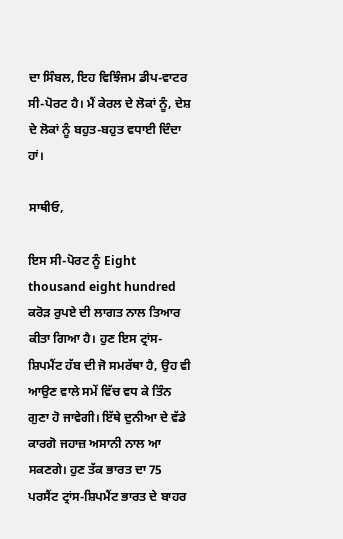ਦਾ ਸਿੰਬਲ, ਇਹ ਵਿਝਿੰਜਮ ਡੀਪ-ਵਾਟਰ ਸੀ-ਪੋਰਟ ਹੈ। ਮੈਂ ਕੇਰਲ ਦੇ ਲੋਕਾਂ ਨੂੰ, ਦੇਸ਼ ਦੇ ਲੋਕਾਂ ਨੂੰ ਬਹੁਤ-ਬਹੁਤ ਵਧਾਈ ਦਿੰਦਾ ਹਾਂ।

ਸਾਥੀਓ,

ਇਸ ਸੀ-ਪੋਰਟ ਨੂੰ Eight thousand eight hundred  ਕਰੋੜ ਰੁਪਏ ਦੀ ਲਾਗਤ ਨਾਲ ਤਿਆਰ ਕੀਤਾ ਗਿਆ ਹੈ। ਹੁਣ ਇਸ ਟ੍ਰਾਂਸ-ਸ਼ਿਪਮੈਂਟ ਹੱਬ ਦੀ ਜੋ ਸਮਰੱਥਾ ਹੈ, ਉਹ ਵੀ ਆਉਣ ਵਾਲੇ ਸਮੇਂ ਵਿੱਚ ਵਧ ਕੇ ਤਿੰਨ ਗੁਣਾ ਹੋ ਜਾਵੇਗੀ। ਇੱਥੇ ਦੁਨੀਆ ਦੇ ਵੱਡੇ ਕਾਰਗੋ ਜਹਾਜ਼ ਅਸਾਨੀ ਨਾਲ ਆ ਸਕਣਗੇ। ਹੁਣ ਤੱਕ ਭਾਰਤ ਦਾ 75 ਪਰਸੈਂਟ ਟ੍ਰਾਂਸ-ਸ਼ਿਪਮੈਂਟ ਭਾਰਤ ਦੇ ਬਾਹਰ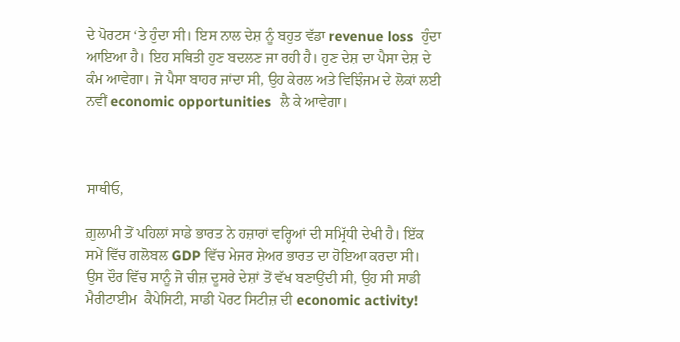ਦੇ ਪੋਰਟਸ ‘ਤੇ ਹੁੰਦਾ ਸੀ। ਇਸ ਨਾਲ ਦੇਸ਼ ਨੂੰ ਬਹੁਤ ਵੱਡਾ revenue loss  ਹੁੰਦਾ ਆਇਆ ਹੈ। ਇਹ ਸਥਿਤੀ ਹੁਣ ਬਦਲਣ ਜਾ ਰਹੀ ਹੈ। ਹੁਣ ਦੇਸ਼ ਦਾ ਪੈਸਾ ਦੇਸ਼ ਦੇ ਕੰਮ ਆਵੇਗਾ। ਜੋ ਪੈਸਾ ਬਾਹਰ ਜਾਂਦਾ ਸੀ, ਉਹ ਕੇਰਲ ਅਤੇ ਵਿਝਿੰਜਮ ਦੇ ਲੋਕਾਂ ਲਈ ਨਵੀਂ economic opportunities  ਲੈ ਕੇ ਆਵੇਗਾ।



ਸਾਥੀਓ,

ਗ਼ੁਲਾਮੀ ਤੋਂ ਪਹਿਲਾਂ ਸਾਡੇ ਭਾਰਤ ਨੇ ਹਜ਼ਾਰਾਂ ਵਰ੍ਹਿਆਂ ਦੀ ਸਮ੍ਰਿੱਧੀ ਦੇਖੀ ਹੈ। ਇੱਕ ਸਮੇਂ ਵਿੱਚ ਗਲੋਬਲ GDP ਵਿੱਚ ਮੇਜਰ ਸ਼ੇਅਰ ਭਾਰਤ ਦਾ ਹੋਇਆ ਕਰਦਾ ਸੀ। ਉਸ ਦੌਰ ਵਿੱਚ ਸਾਨੂੰ ਜੋ ਚੀਜ਼ ਦੂਸਰੇ ਦੇਸ਼ਾਂ ਤੋਂ ਵੱਖ ਬਣਾਉਂਦੀ ਸੀ, ਉਹ ਸੀ ਸਾਡੀ ਮੈਰੀਟਾਈਮ  ਕੈਪੇਸਿਟੀ, ਸਾਡੀ ਪੋਰਟ ਸਿਟੀਜ਼ ਦੀ economic activity!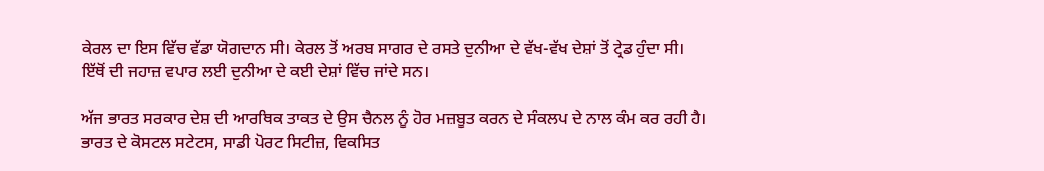ਕੇਰਲ ਦਾ ਇਸ ਵਿੱਚ ਵੱਡਾ ਯੋਗਦਾਨ ਸੀ। ਕੇਰਲ ਤੋਂ ਅਰਬ ਸਾਗਰ ਦੇ ਰਸਤੇ ਦੁਨੀਆ ਦੇ ਵੱਖ-ਵੱਖ ਦੇਸ਼ਾਂ ਤੋਂ ਟ੍ਰੇਡ ਹੁੰਦਾ ਸੀ। ਇੱਥੋਂ ਦੀ ਜਹਾਜ਼ ਵਪਾਰ ਲਈ ਦੁਨੀਆ ਦੇ ਕਈ ਦੇਸ਼ਾਂ ਵਿੱਚ ਜਾਂਦੇ ਸਨ।

ਅੱਜ ਭਾਰਤ ਸਰਕਾਰ ਦੇਸ਼ ਦੀ ਆਰਥਿਕ ਤਾਕਤ ਦੇ ਉਸ ਚੈਨਲ ਨੂੰ ਹੋਰ ਮਜ਼ਬੂਤ ਕਰਨ ਦੇ ਸੰਕਲਪ ਦੇ ਨਾਲ ਕੰਮ ਕਰ ਰਹੀ ਹੈ। ਭਾਰਤ ਦੇ ਕੋਸਟਲ ਸਟੇਟਸ, ਸਾਡੀ ਪੋਰਟ ਸਿਟੀਜ਼, ਵਿਕਸਿਤ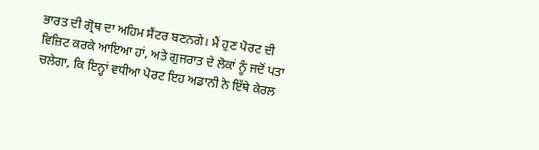ਭਾਰਤ ਦੀ ਗ੍ਰੋਥ ਦਾ ਅਹਿਮ ਸੈਂਟਰ ਬਣਨਗੇ। ਮੈਂ ਹੁਣ ਪੋਰਟ ਦੀ ਵਿਜ਼ਿਟ ਕਰਕੇ ਆਇਆ ਹਾਂ, ਅਤੇ ਗੁਜਰਾਤ ਦੇ ਲੋਕਾਂ ਨੂੰ ਜਦੋਂ ਪਤਾ ਚਲੇਗਾ, ਕਿ ਇਨ੍ਹਾਂ ਵਧੀਆ ਪੋਰਟ ਇਹ ਅਡਾਨੀ ਨੇ ਇੱਥੇ ਕੇਰਲ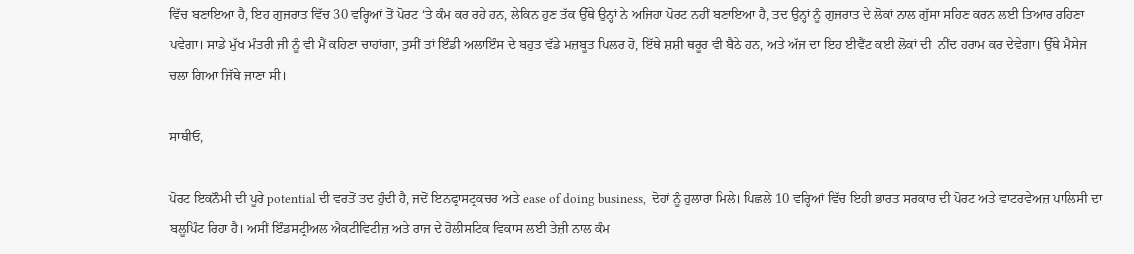ਵਿੱਚ ਬਣਾਇਆ ਹੈ, ਇਹ ਗੁਜਰਾਤ ਵਿੱਚ 30 ਵਰ੍ਹਿਆਂ ਤੋਂ ਪੋਰਟ ‘ਤੇ ਕੰਮ ਕਰ ਰਹੇ ਹਨ, ਲੇਕਿਨ ਹੁਣ ਤੱਕ ਉੱਥੇ ਉਨ੍ਹਾਂ ਨੇ ਅਜਿਹਾ ਪੋਰਟ ਨਹੀਂ ਬਣਾਇਆ ਹੈ, ਤਦ ਉਨ੍ਹਾਂ ਨੂੰ ਗੁਜਰਾਤ ਦੇ ਲੋਕਾਂ ਨਾਲ ਗੁੱਸਾ ਸਹਿਣ ਕਰਨ ਲਈ ਤਿਆਰ ਰਹਿਣਾ ਪਵੇਗਾ। ਸਾਡੇ ਮੁੱਖ ਮੰਤਰੀ ਜੀ ਨੂੰ ਵੀ ਮੈਂ ਕਹਿਣਾ ਚਾਹਾਂਗਾ, ਤੁਸੀਂ ਤਾਂ ਇੰਡੀ ਅਲਾਇੰਸ ਦੇ ਬਹੁਤ ਵੱਡੇ ਮਜ਼ਬੂਤ ਪਿਲਰ ਹੋ, ਇੱਥੇ ਸ਼ਸ਼ੀ ਥਰੂਰ ਵੀ ਬੈਠੇ ਹਨ, ਅਤੇ ਅੱਜ ਦਾ ਇਹ ਈਵੈਂਟ ਕਈ ਲੋਕਾਂ ਦੀ  ਨੀਂਦ ਹਰਾਮ ਕਰ ਦੇਵੇਗਾ। ਉੱਥੇ ਮੈਸੇਜ ਚਲਾ ਗਿਆ ਜਿੱਥੇ ਜਾਣਾ ਸੀ।

ਸਾਥੀਓ,

ਪੋਰਟ ਇਕਨੌਮੀ ਦੀ ਪੂਰੇ potential ਦੀ ਵਰਤੋਂ ਤਦ ਹੁੰਦੀ ਹੈ, ਜਦੋਂ ਇਨਫ੍ਰਾਸਟ੍ਰਕਚਰ ਅਤੇ ease of doing business,  ਦੋਹਾਂ ਨੂੰ ਹੁਲਾਰਾ ਮਿਲੇ। ਪਿਛਲੇ 10 ਵਰ੍ਹਿਆਂ ਵਿੱਚ ਇਹੀ ਭਾਰਤ ਸਰਕਾਰ ਦੀ ਪੋਰਟ ਅਤੇ ਵਾਟਰਵੇਅਜ਼ ਪਾਲਿਸੀ ਦਾ ਬਲੂਪਿੰਟ ਰਿਹਾ ਹੈ। ਅਸੀਂ ਇੰਡਸਟ੍ਰੀਅਲ ਐਕਟੀਵਿਟੀਜ਼ ਅਤੇ ਰਾਜ ਦੇ ਹੋਲੀਸਟਿਕ ਵਿਕਾਸ ਲਈ ਤੇਜ਼ੀ ਨਾਲ ਕੰਮ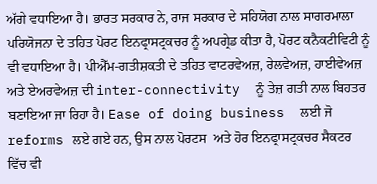ਅੱਗੇ ਵਧਾਇਆ ਹੈ। ਭਾਰਤ ਸਰਕਾਰ ਨੇ, ਰਾਜ ਸਰਕਾਰ ਦੇ ਸਹਿਯੋਗ ਨਾਲ ਸਾਗਰਮਾਲਾ ਪਰਿਯੋਜਨਾ ਦੇ ਤਹਿਤ ਪੋਰਟ ਇਨਫ੍ਰਾਸਟ੍ਰਕਚਰ ਨੂੰ ਅਪਗ੍ਰੇਡ ਕੀਤਾ ਹੈ, ਪੋਰਟ ਕਨੈਕਟੀਵਿਟੀ ਨੂੰ ਵੀ ਵਧਾਇਆ ਹੈ। ਪੀਐੱਮ-ਗਤੀਸ਼ਕਤੀ ਦੇ ਤਹਿਤ ਵਾਟਰਵੇਅਜ਼, ਰੇਲਵੇਅਜ਼, ਹਾਈਵੇਅਜ਼ ਅਤੇ ਏਅਰਵੇਅਜ਼ ਦੀ inter-connectivity  ਨੂੰ ਤੇਜ਼ ਗਤੀ ਨਾਲ ਬਿਹਤਰ ਬਣਾਇਆ ਜਾ ਰਿਹਾ ਹੈ। Ease of doing business  ਲਈ ਜੋ reforms ਲਏ ਗਏ ਹਨ, ਉਸ ਨਾਲ ਪੋਰਟਸ  ਅਤੇ ਹੋਰ ਇਨਫ੍ਰਾਸਟ੍ਰਕਚਰ ਸੈਕਟਰ ਵਿੱਚ ਵੀ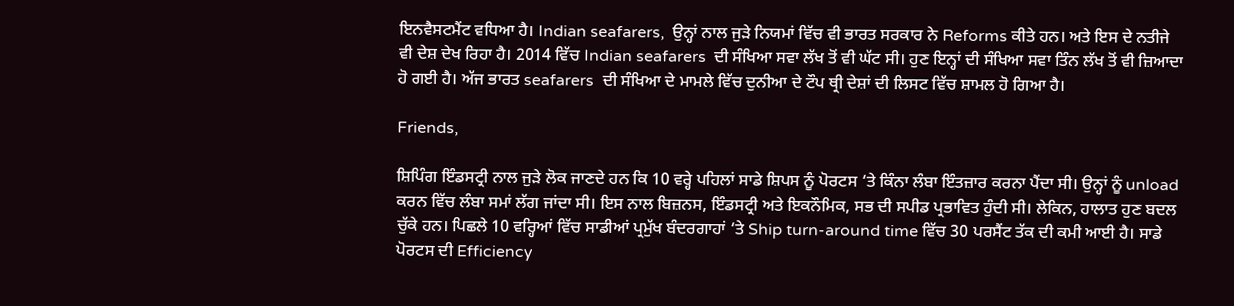ਇਨਵੈਸਟਮੈਂਟ ਵਧਿਆ ਹੈ। Indian seafarers,  ਉਨ੍ਹਾਂ ਨਾਲ ਜੁੜੇ ਨਿਯਮਾਂ ਵਿੱਚ ਵੀ ਭਾਰਤ ਸਰਕਾਰ ਨੇ Reforms ਕੀਤੇ ਹਨ। ਅਤੇ ਇਸ ਦੇ ਨਤੀਜੇ ਵੀ ਦੇਸ਼ ਦੇਖ ਰਿਹਾ ਹੈ। 2014 ਵਿੱਚ Indian seafarers  ਦੀ ਸੰਖਿਆ ਸਵਾ ਲੱਖ ਤੋਂ ਵੀ ਘੱਟ ਸੀ। ਹੁਣ ਇਨ੍ਹਾਂ ਦੀ ਸੰਖਿਆ ਸਵਾ ਤਿੰਨ ਲੱਖ ਤੋਂ ਵੀ ਜ਼ਿਆਦਾ ਹੋ ਗਈ ਹੈ। ਅੱਜ ਭਾਰਤ seafarers  ਦੀ ਸੰਖਿਆ ਦੇ ਮਾਮਲੇ ਵਿੱਚ ਦੁਨੀਆ ਦੇ ਟੌਪ ਥ੍ਰੀ ਦੇਸ਼ਾਂ ਦੀ ਲਿਸਟ ਵਿੱਚ ਸ਼ਾਮਲ ਹੋ ਗਿਆ ਹੈ।

Friends,

ਸ਼ਿਪਿੰਗ ਇੰਡਸਟ੍ਰੀ ਨਾਲ ਜੁੜੇ ਲੋਕ ਜਾਣਦੇ ਹਨ ਕਿ 10 ਵਰ੍ਹੇ ਪਹਿਲਾਂ ਸਾਡੇ ਸ਼ਿਪਸ ਨੂੰ ਪੋਰਟਸ ‘ਤੇ ਕਿੰਨਾ ਲੰਬਾ ਇੰਤਜ਼ਾਰ ਕਰਨਾ ਪੈਂਦਾ ਸੀ। ਉਨ੍ਹਾਂ ਨੂੰ unload ਕਰਨ ਵਿੱਚ ਲੰਬਾ ਸਮਾਂ ਲੱਗ ਜਾਂਦਾ ਸੀ। ਇਸ ਨਾਲ ਬਿਜ਼ਨਸ, ਇੰਡਸਟ੍ਰੀ ਅਤੇ ਇਕਨੌਮਿਕ, ਸਭ ਦੀ ਸਪੀਡ ਪ੍ਰਭਾਵਿਤ ਹੁੰਦੀ ਸੀ। ਲੇਕਿਨ, ਹਾਲਾਤ ਹੁਣ ਬਦਲ ਚੁੱਕੇ ਹਨ। ਪਿਛਲੇ 10 ਵਰ੍ਹਿਆਂ ਵਿੱਚ ਸਾਡੀਆਂ ਪ੍ਰਮੁੱਖ ਬੰਦਰਗਾਹਾਂ ‘ਤੇ Ship turn-around time ਵਿੱਚ 30 ਪਰਸੈਂਟ ਤੱਕ ਦੀ ਕਮੀ ਆਈ ਹੈ। ਸਾਡੇ ਪੋਰਟਸ ਦੀ Efficiency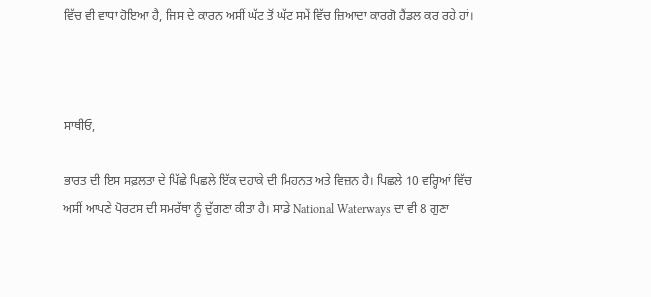ਵਿੱਚ ਵੀ ਵਾਧਾ ਹੋਇਆ ਹੈ, ਜਿਸ ਦੇ ਕਾਰਨ ਅਸੀਂ ਘੱਟ ਤੋਂ ਘੱਟ ਸਮੇਂ ਵਿੱਚ ਜ਼ਿਆਦਾ ਕਾਰਗੋ ਹੈਂਡਲ ਕਰ ਰਹੇ ਹਾਂ।



ਸਾਥੀਓ,

ਭਾਰਤ ਦੀ ਇਸ ਸਫ਼ਲਤਾ ਦੇ ਪਿੱਛੇ ਪਿਛਲੇ ਇੱਕ ਦਹਾਕੇ ਦੀ ਮਿਹਨਤ ਅਤੇ ਵਿਜ਼ਨ ਹੈ। ਪਿਛਲੇ 10 ਵਰ੍ਹਿਆਂ ਵਿੱਚ ਅਸੀਂ ਆਪਣੇ ਪੋਰਟਸ ਦੀ ਸਮਰੱਥਾ ਨੂੰ ਦੁੱਗਣਾ ਕੀਤਾ ਹੈ। ਸਾਡੇ National Waterways ਦਾ ਵੀ 8 ਗੁਣਾ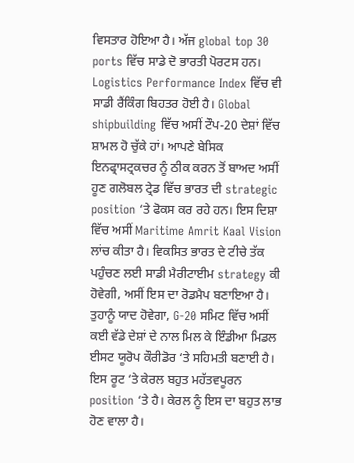ਵਿਸਤਾਰ ਹੋਇਆ ਹੈ। ਅੱਜ global top 30 ports ਵਿੱਚ ਸਾਡੇ ਦੋ ਭਾਰਤੀ ਪੋਰਟਸ ਹਨ। Logistics Performance Index ਵਿੱਚ ਵੀ ਸਾਡੀ ਰੈਂਕਿੰਗ ਬਿਹਤਰ ਹੋਈ ਹੈ। Global shipbuilding ਵਿੱਚ ਅਸੀਂ ਟੌਪ-20 ਦੇਸ਼ਾਂ ਵਿੱਚ ਸ਼ਾਮਲ ਹੋ ਚੁੱਕੇ ਹਾਂ। ਆਪਣੇ ਬੇਸਿਕ ਇਨਫ੍ਰਾਸਟ੍ਰਕਚਰ ਨੂੰ ਠੀਕ ਕਰਨ ਤੋਂ ਬਾਅਦ ਅਸੀਂ ਹੂਣ ਗਲੋਬਲ ਟ੍ਰੇਡ ਵਿੱਚ ਭਾਰਤ ਦੀ strategic position ‘ਤੇ ਫੋਕਸ ਕਰ ਰਹੇ ਹਨ। ਇਸ ਦਿਸ਼ਾ ਵਿੱਚ ਅਸੀਂ Maritime Amrit Kaal Vision ਲਾਂਚ ਕੀਤਾ ਹੈ। ਵਿਕਸਿਤ ਭਾਰਤ ਦੇ ਟੀਚੇ ਤੱਕ ਪਹੁੰਚਣ ਲਈ ਸਾਡੀ ਮੈਰੀਟਾਈਮ strategy ਕੀ ਹੋਵੇਗੀ, ਅਸੀਂ ਇਸ ਦਾ ਰੋਡਮੈਪ ਬਣਾਇਆ ਹੈ। ਤੁਹਾਨੂੰ ਯਾਦ ਹੋਵੇਗਾ, G-20 ਸਮਿਟ ਵਿੱਚ ਅਸੀਂ ਕਈ ਵੱਡੇ ਦੇਸ਼ਾਂ ਦੇ ਨਾਲ ਮਿਲ ਕੇ ਇੰਡੀਆ ਮਿਡਲ ਈਸਟ ਯੂਰੋਪ ਕੌਰੀਡੋਰ ‘ਤੇ ਸਹਿਮਤੀ ਬਣਾਈ ਹੈ। ਇਸ ਰੂਟ ‘ਤੇ ਕੇਰਲ ਬਹੁਤ ਮਹੱਤਵਪੂਰਨ position ‘ਤੇ ਹੈ। ਕੇਰਲ ਨੂੰ ਇਸ ਦਾ ਬਹੁਤ ਲਾਭ ਹੋਣ ਵਾਲਾ ਹੈ।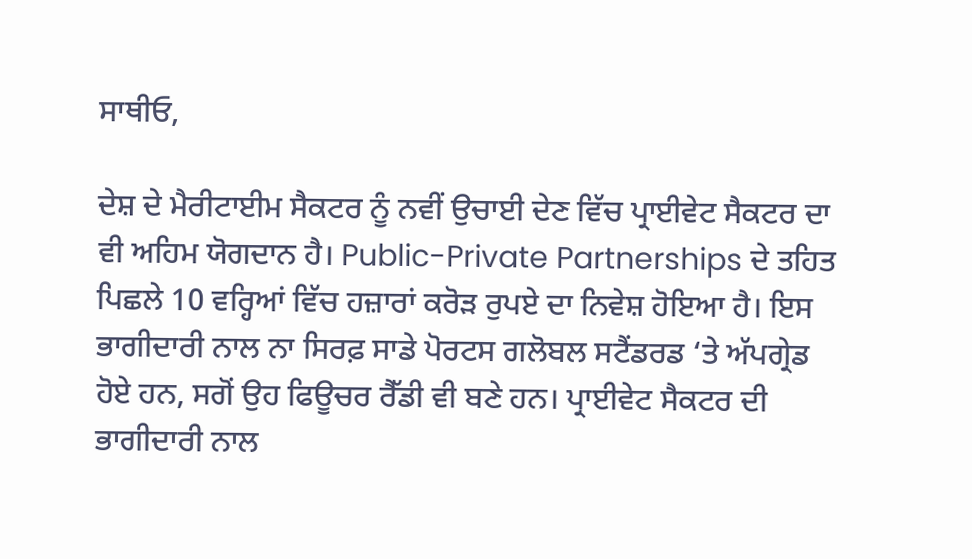ਸਾਥੀਓ,

ਦੇਸ਼ ਦੇ ਮੈਰੀਟਾਈਮ ਸੈਕਟਰ ਨੂੰ ਨਵੀਂ ਉਚਾਈ ਦੇਣ ਵਿੱਚ ਪ੍ਰਾਈਵੇਟ ਸੈਕਟਰ ਦਾ ਵੀ ਅਹਿਮ ਯੋਗਦਾਨ ਹੈ। Public-Private Partnerships ਦੇ ਤਹਿਤ ਪਿਛਲੇ 10 ਵਰ੍ਹਿਆਂ ਵਿੱਚ ਹਜ਼ਾਰਾਂ ਕਰੋੜ ਰੁਪਏ ਦਾ ਨਿਵੇਸ਼ ਹੋਇਆ ਹੈ। ਇਸ ਭਾਗੀਦਾਰੀ ਨਾਲ ਨਾ ਸਿਰਫ਼ ਸਾਡੇ ਪੋਰਟਸ ਗਲੋਬਲ ਸਟੈਂਡਰਡ ‘ਤੇ ਅੱਪਗ੍ਰੇਡ ਹੋਏ ਹਨ, ਸਗੋਂ ਉਹ ਫਿਊਚਰ ਰੈੱਡੀ ਵੀ ਬਣੇ ਹਨ। ਪ੍ਰਾਈਵੇਟ ਸੈਕਟਰ ਦੀ ਭਾਗੀਦਾਰੀ ਨਾਲ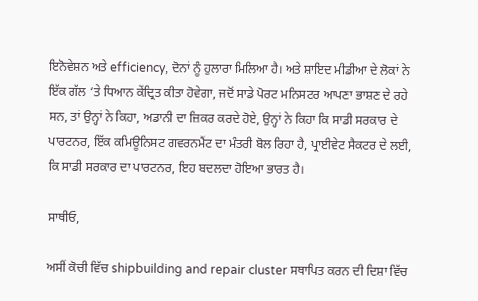ਇਨੋਵੇਸ਼ਨ ਅਤੇ efficiency, ਦੋਨਾਂ ਨੂੰ ਹੁਲਾਰਾ ਮਿਲਿਆ ਹੈ। ਅਤੇ ਸ਼ਾਇਦ ਮੀਡੀਆ ਦੇ ਲੋਕਾਂ ਨੇ ਇੱਕ ਗੱਲ ‘ਤੇ ਧਿਆਨ ਕੇਂਦ੍ਰਿਤ ਕੀਤਾ ਹੋਵੇਗਾ, ਜਦੋਂ ਸਾਡੇ ਪੋਰਟ ਮਨਿਸਟਰ ਆਪਣਾ ਭਾਸ਼ਣ ਦੇ ਰਹੇ ਸਨ, ਤਾਂ ਉਨ੍ਹਾਂ ਨੇ ਕਿਹਾ, ਅਡਾਨੀ ਦਾ ਜ਼ਿਕਰ ਕਰਦੇ ਹੋਏ, ਉਨ੍ਹਾਂ ਨੇ ਕਿਹਾ ਕਿ ਸਾਡੀ ਸਰਕਾਰ ਦੇ ਪਾਰਟਨਰ, ਇੱਕ ਕਮਿਊਨਿਸਟ ਗਵਰਨਮੈਂਟ ਦਾ ਮੰਤਰੀ ਬੋਲ ਰਿਹਾ ਹੈ, ਪ੍ਰਾਈਵੇਟ ਸੈਕਟਰ ਦੇ ਲਈ, ਕਿ ਸਾਡੀ ਸਰਕਾਰ ਦਾ ਪਾਰਟਨਰ, ਇਹ ਬਦਲਦਾ ਹੋਇਆ ਭਾਰਤ ਹੈ।

ਸਾਥੀਓ,

ਅਸੀਂ ਕੋਚੀ ਵਿੱਚ shipbuilding and repair cluster ਸਥਾਪਿਤ ਕਰਨ ਦੀ ਦਿਸ਼ਾ ਵਿੱਚ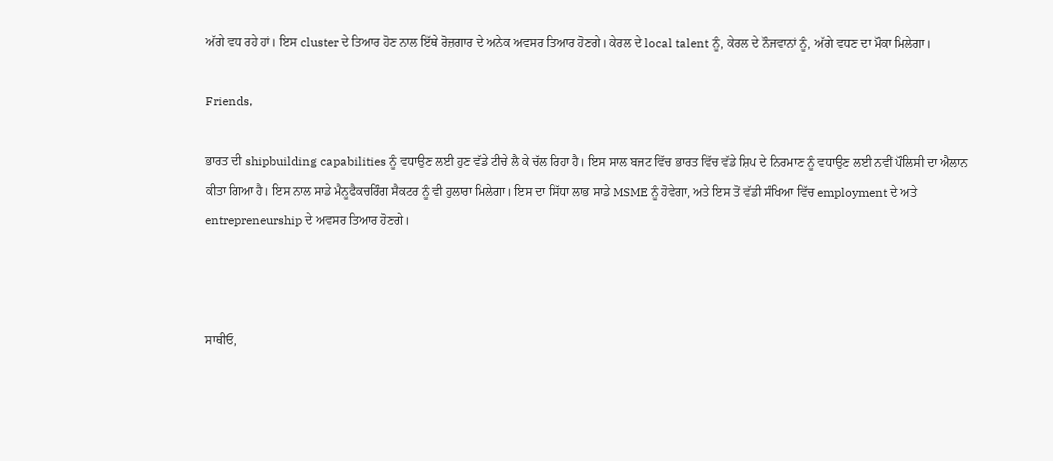ਅੱਗੇ ਵਧ ਰਹੇ ਹਾਂ। ਇਸ cluster ਦੇ ਤਿਆਰ ਹੋਣ ਨਾਲ ਇੱਥੇ ਰੋਜ਼ਗਾਰ ਦੇ ਅਨੇਕ ਅਵਸਰ ਤਿਆਰ ਹੋਣਗੇ। ਕੇਰਲ ਦੇ local talent ਨੂੰ, ਕੇਰਲ ਦੇ ਨੌਜਵਾਨਾਂ ਨੂੰ, ਅੱਗੇ ਵਧਣ ਦਾ ਮੌਕਾ ਮਿਲੇਗਾ।

Friends,

ਭਾਰਤ ਦੀ shipbuilding capabilities ਨੂੰ ਵਧਾਉਣ ਲਈ ਹੁਣ ਵੱਡੇ ਟੀਚੇ ਲੈ ਕੇ ਚੱਲ ਰਿਹਾ ਹੈ। ਇਸ ਸਾਲ ਬਜਟ ਵਿੱਚ ਭਾਰਤ ਵਿੱਚ ਵੱਡੇ ਸ਼ਿਪ ਦੇ ਨਿਰਮਾਣ ਨੂੰ ਵਧਾਉਣ ਲਈ ਨਵੀਂ ਪੌਲਿਸੀ ਦਾ ਐਲਾਨ ਕੀਤਾ ਗਿਆ ਹੈ। ਇਸ ਨਾਲ ਸਾਡੇ ਮੈਨੂਫੈਕਚਰਿੰਗ ਸੈਕਟਰ ਨੂੰ ਵੀ ਹੁਲਾਰਾ ਮਿਲੇਗਾ। ਇਸ ਦਾ ਸਿੱਧਾ ਲਾਭ ਸਾਡੇ MSME ਨੂੰ ਹੋਵੇਗਾ, ਅਤੇ ਇਸ ਤੋਂ ਵੱਡੀ ਸੰਖਿਆ ਵਿੱਚ employment ਦੇ ਅਤੇ entrepreneurship ਦੇ ਅਵਸਰ ਤਿਆਰ ਹੋਣਗੇ।



ਸਾਥੀਓ,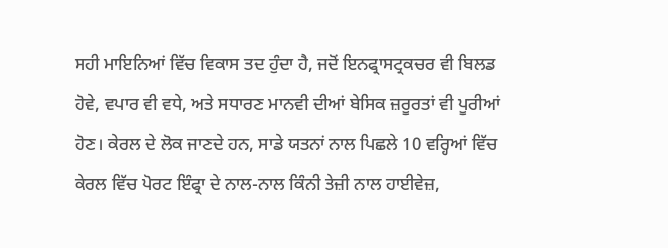ਸਹੀ ਮਾਇਨਿਆਂ ਵਿੱਚ ਵਿਕਾਸ ਤਦ ਹੁੰਦਾ ਹੈ, ਜਦੋਂ ਇਨਫ੍ਰਾਸਟ੍ਰਕਚਰ ਵੀ ਬਿਲਡ ਹੋਵੇ, ਵਪਾਰ ਵੀ ਵਧੇ, ਅਤੇ ਸਧਾਰਣ ਮਾਨਵੀ ਦੀਆਂ ਬੇਸਿਕ ਜ਼ਰੂਰਤਾਂ ਵੀ ਪੂਰੀਆਂ ਹੋਣ। ਕੇਰਲ ਦੇ ਲੋਕ ਜਾਣਦੇ ਹਨ, ਸਾਡੇ ਯਤਨਾਂ ਨਾਲ ਪਿਛਲੇ 10 ਵਰ੍ਹਿਆਂ ਵਿੱਚ ਕੇਰਲ ਵਿੱਚ ਪੋਰਟ ਇੰਫ੍ਰਾ ਦੇ ਨਾਲ-ਨਾਲ ਕਿੰਨੀ ਤੇਜ਼ੀ ਨਾਲ ਹਾਈਵੇਜ਼,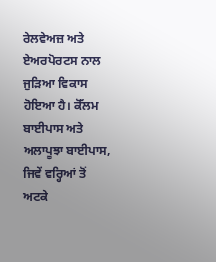ਰੇਲਵੇਅਜ਼ ਅਤੇ ਏਅਰਪੋਰਟਸ ਨਾਲ ਜੁੜਿਆ ਵਿਕਾਸ ਹੋਇਆ ਹੈ। ਕੋੱਲਮ ਬਾਈਪਾਸ ਅਤੇ ਅਲਾਪੂਝਾ ਬਾਈਪਾਸ, ਜਿਵੇਂ ਵਰ੍ਹਿਆਂ ਤੋਂ ਅਟਕੇ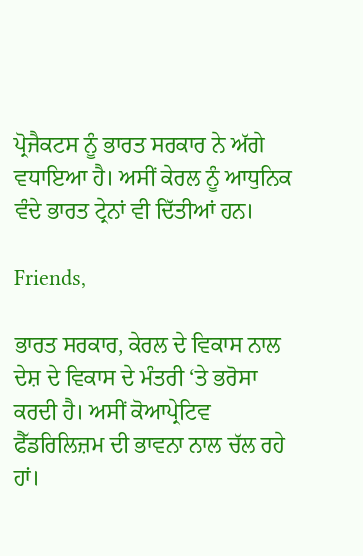ਪ੍ਰੋਜੈਕਟਸ ਨੂੰ ਭਾਰਤ ਸਰਕਾਰ ਨੇ ਅੱਗੇ ਵਧਾਇਆ ਹੈ। ਅਸੀਂ ਕੇਰਲ ਨੂੰ ਆਧੁਨਿਕ ਵੰਦੇ ਭਾਰਤ ਟ੍ਰੇਨਾਂ ਵੀ ਦਿੱਤੀਆਂ ਹਨ।

Friends,

ਭਾਰਤ ਸਰਕਾਰ, ਕੇਰਲ ਦੇ ਵਿਕਾਸ ਨਾਲ ਦੇਸ਼ ਦੇ ਵਿਕਾਸ ਦੇ ਮੰਤਰੀ ‘ਤੇ ਭਰੋਸਾ ਕਰਦੀ ਹੈ। ਅਸੀਂ ਕੋਆਪ੍ਰੇਟਿਵ ਫੈੱਡਰਿਲਿਜ਼ਮ ਦੀ ਭਾਵਨਾ ਨਾਲ ਚੱਲ ਰਹੇ ਹਾਂ।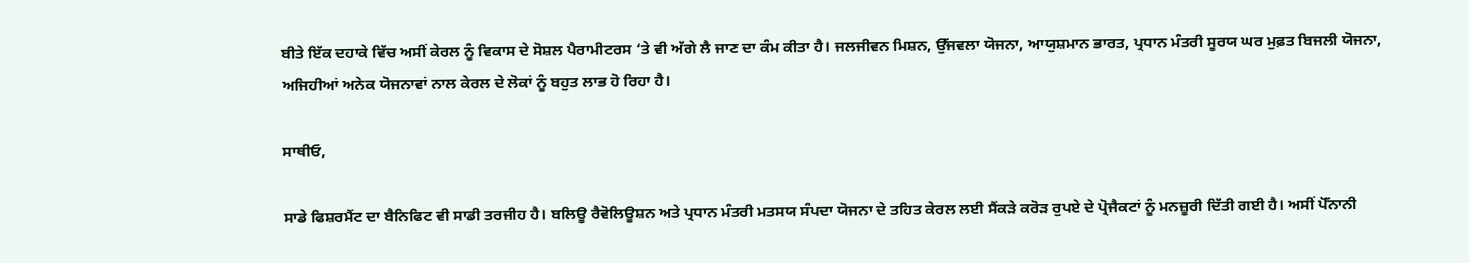ਬੀਤੇ ਇੱਕ ਦਹਾਕੇ ਵਿੱਚ ਅਸੀਂ ਕੇਰਲ ਨੂੰ ਵਿਕਾਸ ਦੇ ਸੋਸ਼ਲ ਪੈਰਾਮੀਟਰਸ ‘ਤੇ ਵੀ ਅੱਗੇ ਲੈ ਜਾਣ ਦਾ ਕੰਮ ਕੀਤਾ ਹੈ। ਜਲਜੀਵਨ ਮਿਸ਼ਨ, ਉੱਜਵਲਾ ਯੋਜਨਾ, ਆਯੁਸ਼ਮਾਨ ਭਾਰਤ, ਪ੍ਰਧਾਨ ਮੰਤਰੀ ਸੂਰਯ ਘਰ ਮੁਫ਼ਤ ਬਿਜਲੀ ਯੋਜਨਾ, ਅਜਿਹੀਆਂ ਅਨੇਕ ਯੋਜਨਾਵਾਂ ਨਾਲ ਕੇਰਲ ਦੇ ਲੋਕਾਂ ਨੂੰ ਬਹੁਤ ਲਾਭ ਹੋ ਰਿਹਾ ਹੈ।

ਸਾਥੀਓ,

ਸਾਡੇ ਫਿਸ਼ਰਮੈਂਟ ਦਾ ਬੈਨਿਫਿਟ ਵੀ ਸਾਡੀ ਤਰਜੀਹ ਹੈ। ਬਲਿਊ ਰੈਵੋਲਿਊਸ਼ਨ ਅਤੇ ਪ੍ਰਧਾਨ ਮੰਤਰੀ ਮਤਸਯ ਸੰਪਦਾ ਯੋਜਨਾ ਦੇ ਤਹਿਤ ਕੇਰਲ ਲਈ ਸੈਂਕੜੇ ਕਰੋੜ ਰੁਪਏ ਦੇ ਪ੍ਰੋਜੈਕਟਾਂ ਨੂੰ ਮਨਜ਼ੂਰੀ ਦਿੱਤੀ ਗਈ ਹੈ। ਅਸੀਂ ਪੋੱਨਾਨੀ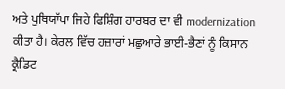ਅਤੇ ਪੁਥਿਯਾੱਪਾ ਜਿਹੇ ਫਿਸ਼ਿੰਗ ਹਾਰਬਰ ਦਾ ਵੀ modernization ਕੀਤਾ ਹੈ। ਕੇਰਲ ਵਿੱਚ ਹਜ਼ਾਰਾਂ ਮਛੁਆਰੇ ਭਾਈ-ਭੈਣਾਂ ਨੂੰ ਕਿਸਾਨ ਕ੍ਰੈਡਿਟ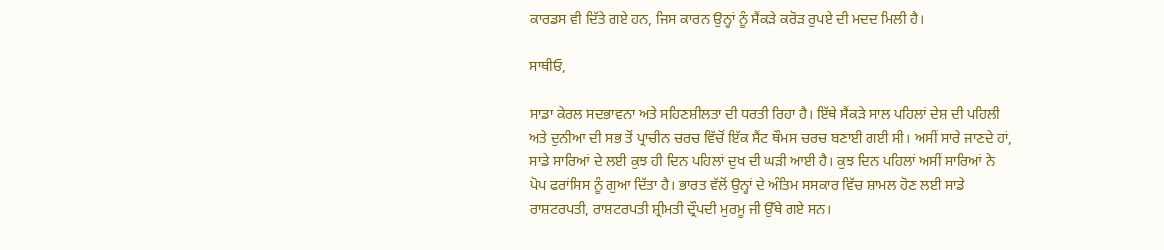ਕਾਰਡਸ ਵੀ ਦਿੱਤੇ ਗਏ ਹਨ, ਜਿਸ ਕਾਰਨ ਉਨ੍ਹਾਂ ਨੂੰ ਸੈਂਕੜੇ ਕਰੋੜ ਰੁਪਏ ਦੀ ਮਦਦ ਮਿਲੀ ਹੈ।

ਸਾਥੀਓ,

ਸਾਡਾ ਕੇਰਲ ਸਦਭਾਵਨਾ ਅਤੇ ਸਹਿਣਸ਼ੀਲਤਾ ਦੀ ਧਰਤੀ ਰਿਹਾ ਹੈ। ਇੱਥੇ ਸੈਂਕੜੇ ਸਾਲ ਪਹਿਲਾਂ ਦੇਸ਼ ਦੀ ਪਹਿਲੀ ਅਤੇ ਦੁਨੀਆ ਦੀ ਸਭ ਤੋਂ ਪ੍ਰਾਚੀਨ ਚਰਚ ਵਿੱਚੋਂ ਇੱਕ ਸੈਂਟ ਥੌਮਸ ਚਰਚ ਬਣਾਈ ਗਈ ਸੀ। ਅਸੀਂ ਸਾਰੇ ਜਾਣਦੇ ਹਾਂ, ਸਾਡੇ ਸਾਰਿਆਂ ਦੇ ਲਈ ਕੁਝ ਹੀ ਦਿਨ ਪਹਿਲਾਂ ਦੁਖ ਦੀ ਘੜੀ ਆਈ ਹੈ। ਕੁਝ ਦਿਨ ਪਹਿਲਾਂ ਅਸੀਂ ਸਾਰਿਆਂ ਨੇ ਪੋਪ ਫਰਾਂਸਿਸ ਨੂੰ ਗੁਆ ਦਿੱਤਾ ਹੈ। ਭਾਰਤ ਵੱਲੋਂ ਉਨ੍ਹਾਂ ਦੇ ਅੰਤਿਮ ਸਸਕਾਰ ਵਿੱਚ ਸ਼ਾਮਲ ਹੋਣ ਲਈ ਸਾਡੇ ਰਾਸ਼ਟਰਪਤੀ, ਰਾਸ਼ਟਰਪਤੀ ਸ਼੍ਰੀਮਤੀ ਦ੍ਰੌਪਦੀ ਮੁਰਮੂ ਜੀ ਉੱਥੇ ਗਏ ਸਨ।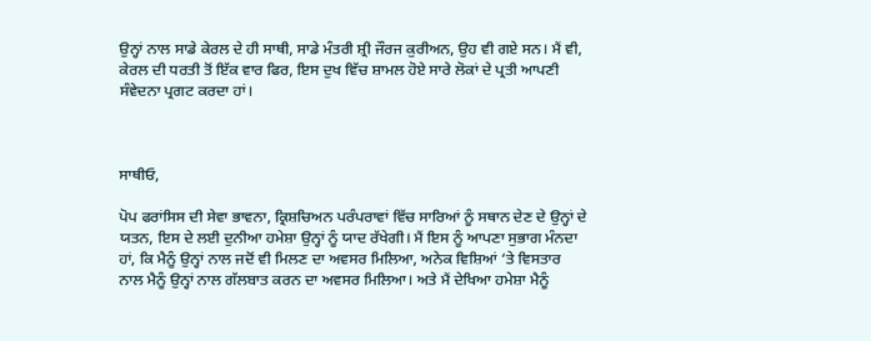ਉਨ੍ਹਾਂ ਨਾਲ ਸਾਡੇ ਕੇਰਲ ਦੇ ਹੀ ਸਾਥੀ, ਸਾਡੇ ਮੰਤਰੀ ਸ਼੍ਰੀ ਜੌਰਜ ਕੁਰੀਅਨ, ਉਹ ਵੀ ਗਏ ਸਨ। ਮੈਂ ਵੀ, ਕੇਰਲ ਦੀ ਧਰਤੀ ਤੋਂ ਇੱਕ ਵਾਰ ਫਿਰ, ਇਸ ਦੁਖ ਵਿੱਚ ਸ਼ਾਮਲ ਹੋਏ ਸਾਰੇ ਲੋਕਾਂ ਦੇ ਪ੍ਰਤੀ ਆਪਣੀ ਸੰਵੇਦਨਾ ਪ੍ਰਗਟ ਕਰਦਾ ਹਾਂ।



ਸਾਥੀਓ,

ਪੋਪ ਫਰਾਂਸਿਸ ਦੀ ਸੇਵਾ ਭਾਵਨਾ, ਕ੍ਰਿਸ਼ਚਿਅਨ ਪਰੰਪਰਾਵਾਂ ਵਿੱਚ ਸਾਰਿਆਂ ਨੂੰ ਸਥਾਨ ਦੇਣ ਦੇ ਉਨ੍ਹਾਂ ਦੇ ਯਤਨ, ਇਸ ਦੇ ਲਈ ਦੁਨੀਆ ਹਮੇਸ਼ਾ ਉਨ੍ਹਾਂ ਨੂੰ ਯਾਦ ਰੱਖੇਗੀ। ਮੈਂ ਇਸ ਨੂੰ ਆਪਣਾ ਸੁਭਾਗ ਮੰਨਦਾ ਹਾਂ, ਕਿ ਮੈਨੂੰ ਉਨ੍ਹਾਂ ਨਾਲ ਜਦੋਂ ਵੀ ਮਿਲਣ ਦਾ ਅਵਸਰ ਮਿਲਿਆ, ਅਨੇਕ ਵਿਸ਼ਿਆਂ ‘ਤੇ ਵਿਸਤਾਰ ਨਾਲ ਮੈਨੂੰ ਉਨ੍ਹਾਂ ਨਾਲ ਗੱਲਬਾਤ ਕਰਨ ਦਾ ਅਵਸਰ ਮਿਲਿਆ। ਅਤੇ ਮੈਂ ਦੇਖਿਆ ਹਮੇਸ਼ਾ ਮੈਨੂੰ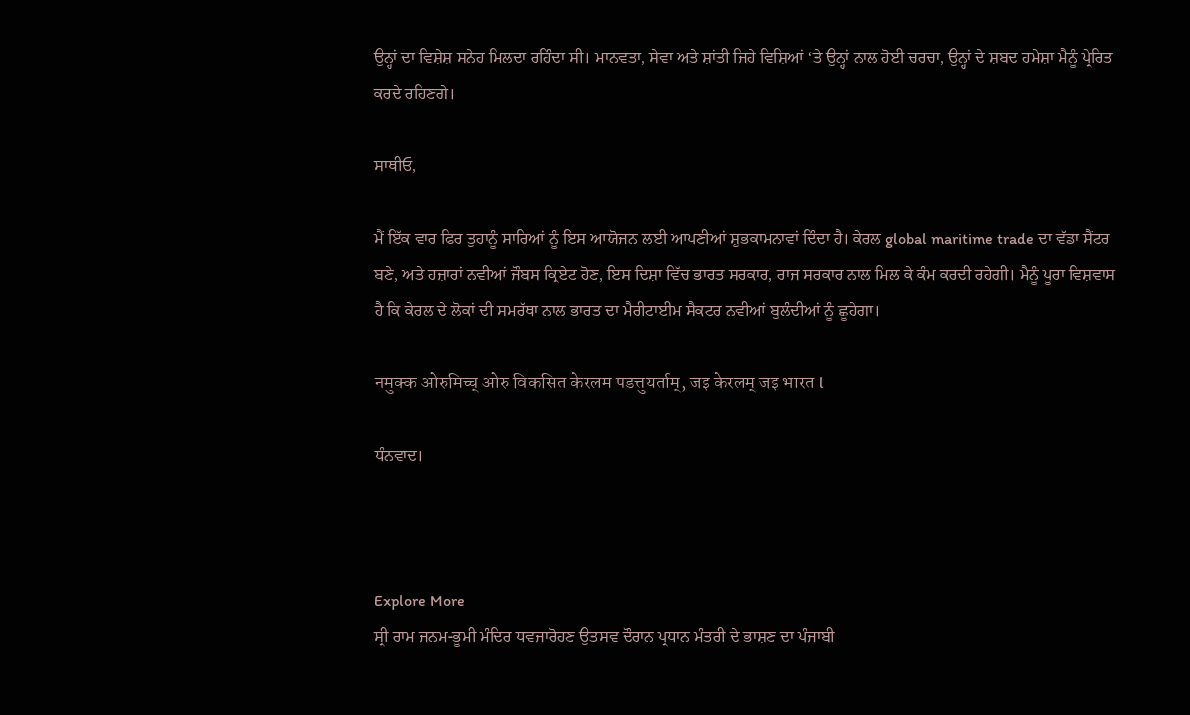ਉਨ੍ਹਾਂ ਦਾ ਵਿਸ਼ੇਸ਼ ਸਨੇਹ ਮਿਲਦਾ ਰਹਿੰਦਾ ਸੀ। ਮਾਨਵਤਾ, ਸੇਵਾ ਅਤੇ ਸ਼ਾਂਤੀ ਜਿਹੇ ਵਿਸ਼ਿਆਂ ‘ਤੇ ਉਨ੍ਹਾਂ ਨਾਲ ਹੋਈ ਚਰਚਾ, ਉਨ੍ਹਾਂ ਦੇ ਸ਼ਬਦ ਹਮੇਸ਼ਾ ਮੈਨੂੰ ਪ੍ਰੇਰਿਤ ਕਰਦੇ ਰਹਿਣਗੇ।

ਸਾਥੀਓ,

ਮੈਂ ਇੱਕ ਵਾਰ ਫਿਰ ਤੁਹਾਨੂੰ ਸਾਰਿਆਂ ਨੂੰ ਇਸ ਆਯੋਜਨ ਲਈ ਆਪਣੀਆਂ ਸ਼ੁਭਕਾਮਨਾਵਾਂ ਦਿੰਦਾ ਹੈ। ਕੇਰਲ global maritime trade ਦਾ ਵੱਡਾ ਸੈਂਟਰ ਬਣੇ, ਅਤੇ ਹਜ਼ਾਰਾਂ ਨਵੀਆਂ ਜੌਬਸ ਕ੍ਰਿਏਟ ਹੋਣ, ਇਸ ਦਿਸ਼ਾ ਵਿੱਚ ਭਾਰਤ ਸਰਕਾਰ, ਰਾਜ ਸਰਕਾਰ ਨਾਲ ਮਿਲ ਕੇ ਕੰਮ ਕਰਦੀ ਰਹੇਗੀ। ਮੈਨੂੰ ਪੂਰਾ ਵਿਸ਼ਵਾਸ ਹੈ ਕਿ ਕੇਰਲ ਦੇ ਲੋਕਾਂ ਦੀ ਸਮਰੱਥਾ ਨਾਲ ਭਾਰਤ ਦਾ ਮੈਰੀਟਾਈਮ ਸੈਕਟਰ ਨਵੀਆਂ ਬੁਲੰਦੀਆਂ ਨੂੰ ਛੂਹੇਗਾ।

नमुक्क ओरुमिच्च् ओरु विकसित केरलम पडत्तुयर्ताम्, जइ केरलम् जइ भारत l

ਧੰਨਵਾਦ।



Explore More
ਸ੍ਰੀ ਰਾਮ ਜਨਮ-ਭੂਮੀ ਮੰਦਿਰ ਧਵਜਾਰੋਹਣ ਉਤਸਵ ਦੌਰਾਨ ਪ੍ਰਧਾਨ ਮੰਤਰੀ ਦੇ ਭਾਸ਼ਣ ਦਾ ਪੰਜਾਬੀ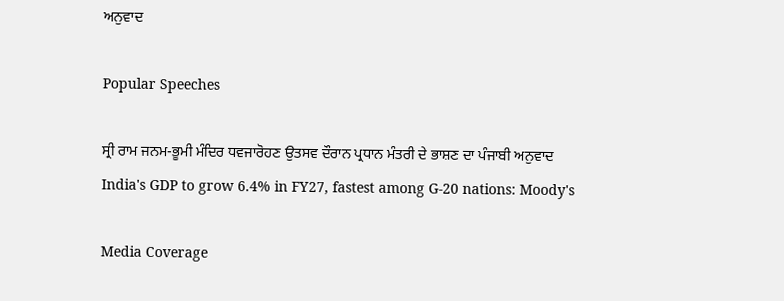ਅਨੁਵਾਦ

Popular Speeches

ਸ੍ਰੀ ਰਾਮ ਜਨਮ-ਭੂਮੀ ਮੰਦਿਰ ਧਵਜਾਰੋਹਣ ਉਤਸਵ ਦੌਰਾਨ ਪ੍ਰਧਾਨ ਮੰਤਰੀ ਦੇ ਭਾਸ਼ਣ ਦਾ ਪੰਜਾਬੀ ਅਨੁਵਾਦ
India's GDP to grow 6.4% in FY27, fastest among G-20 nations: Moody's

Media Coverage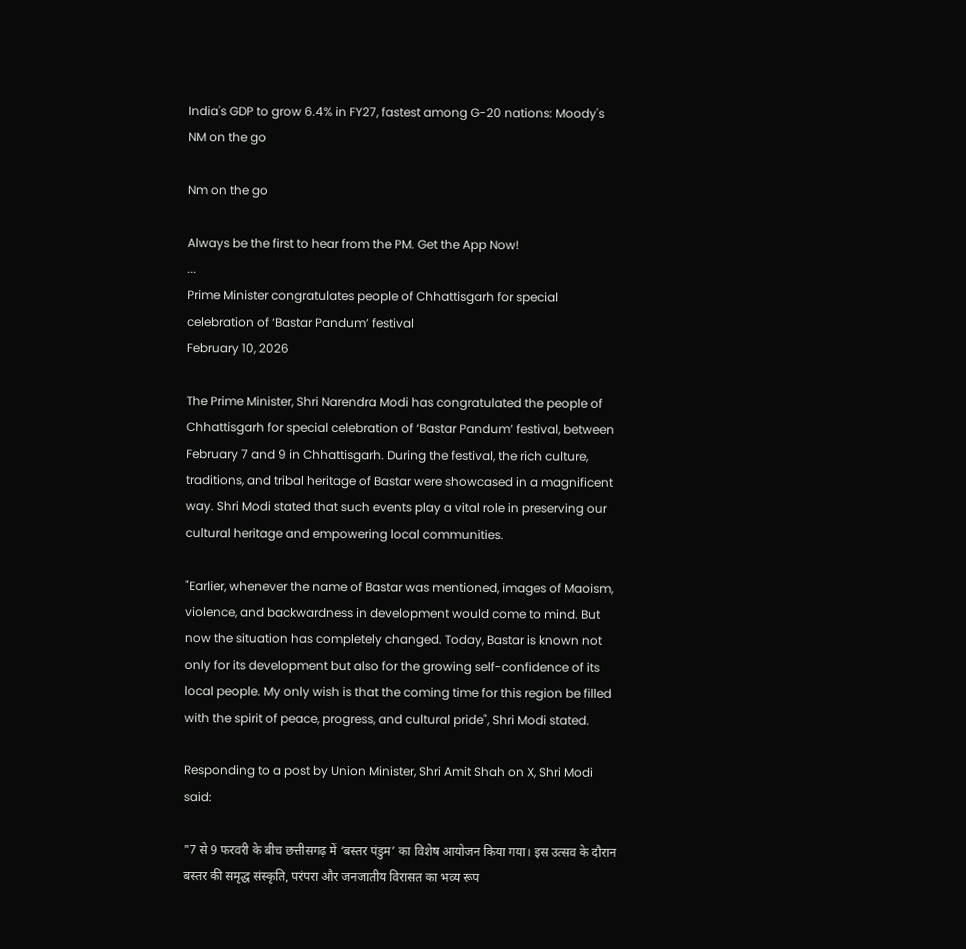India's GDP to grow 6.4% in FY27, fastest among G-20 nations: Moody's
NM on the go

Nm on the go

Always be the first to hear from the PM. Get the App Now!
...
Prime Minister congratulates people of Chhattisgarh for special celebration of ‘Bastar Pandum’ festival
February 10, 2026

The Prime Minister, Shri Narendra Modi has congratulated the people of Chhattisgarh for special celebration of ‘Bastar Pandum’ festival, between February 7 and 9 in Chhattisgarh. During the festival, the rich culture, traditions, and tribal heritage of Bastar were showcased in a magnificent way. Shri Modi stated that such events play a vital role in preserving our cultural heritage and empowering local communities.

"Earlier, whenever the name of Bastar was mentioned, images of Maoism, violence, and backwardness in development would come to mind. But now the situation has completely changed. Today, Bastar is known not only for its development but also for the growing self-confidence of its local people. My only wish is that the coming time for this region be filled with the spirit of peace, progress, and cultural pride", Shri Modi stated.

Responding to a post by Union Minister, Shri Amit Shah on X, Shri Modi said:

"7 से 9 फरवरी के बीच छत्तीसगढ़ में ‘बस्तर पंडुम’ का विशेष आयोजन किया गया। इस उत्सव के दौरान बस्तर की समृद्ध संस्कृति, परंपरा और जनजातीय विरासत का भव्य रूप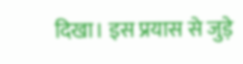दिखा। इस प्रयास से जुड़े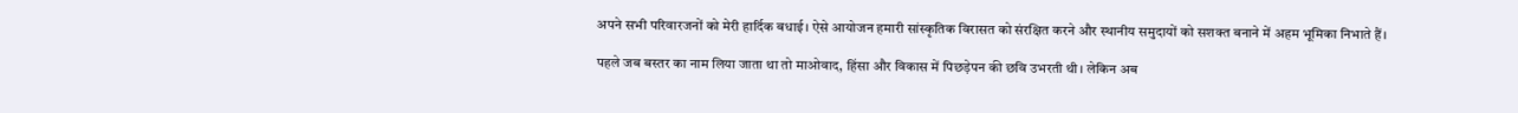अपने सभी परिवारजनों को मेरी हार्दिक बधाई। ऐसे आयोजन हमारी सांस्कृतिक विरासत को संरक्षित करने और स्थानीय समुदायों को सशक्त बनाने में अहम भूमिका निभाते हैं।

पहले जब बस्तर का नाम लिया जाता था तो माओवाद, हिंसा और विकास में पिछड़ेपन की छवि उभरती थी। लेकिन अब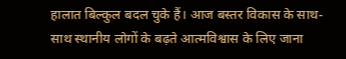हालात बिल्कुल बदल चुके हैं। आज बस्तर विकास के साथ-साथ स्थानीय लोगों के बढ़ते आत्मविश्वास के लिए जाना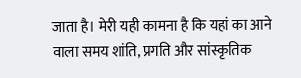जाता है। मेरी यही कामना है कि यहां का आने वाला समय शांति, प्रगति और सांस्कृतिक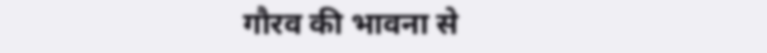गौरव की भावना से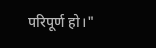परिपूर्ण हो।"